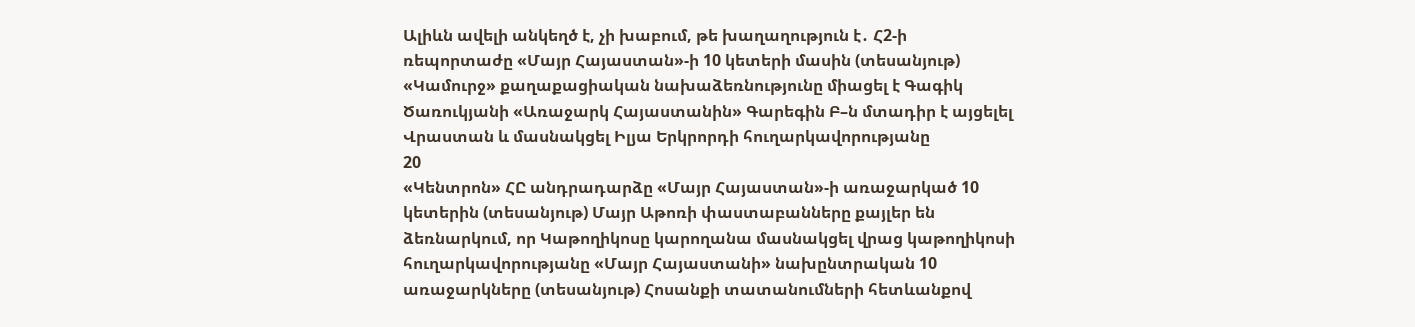Ալիևն ավելի անկեղծ է, չի խաբում, թե խաղաղություն է․ Հ2-ի ռեպորտաժը «Մայր Հայաստան»-ի 10 կետերի մասին (տեսանյութ) «Կամուրջ» քաղաքացիական նախաձեռնությունը միացել է Գագիկ Ծառուկյանի «Առաջարկ Հայաստանին» Գարեգին Բ–ն մտադիր է այցելել Վրաստան և մասնակցել Իլյա Երկրորդի հուղարկավորությանը
20
«Կենտրոն» ՀԸ անդրադարձը «Մայր Հայաստան»-ի առաջարկած 10 կետերին (տեսանյութ) Մայր Աթոռի փաստաբանները քայլեր են ձեռնարկում, որ Կաթողիկոսը կարողանա մասնակցել վրաց կաթողիկոսի հուղարկավորությանը «Մայր Հայաստանի» նախընտրական 10 առաջարկները (տեսանյութ) Հոսանքի տատանումների հետևանքով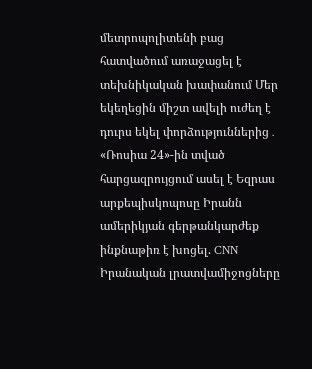մետրոպոլիտենի բաց հատվածում առաջացել է տեխնիկական խափանում Մեր եկեղեցին միշտ ավելի ուժեղ է դուրս եկել փորձություններից․ «Ռոսիա 24»-ին տված հարցազրույցում ասել է Եզրաս արքեպիսկոպոսը Իրանն ամերիկյան գերթանկարժեք ինքնաթիռ է խոցել. CNN Իրանական լրատվամիջոցները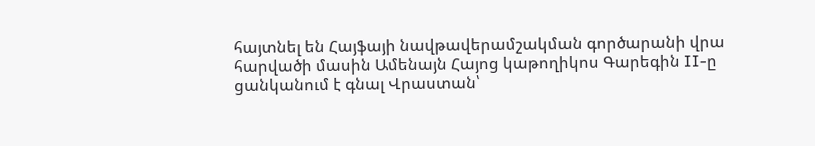հայտնել են Հայֆայի նավթավերամշակման գործարանի վրա հարվածի մասին Ամենայն Հայոց կաթողիկոս Գարեգին II-ը ցանկանում է գնալ Վրաստան՝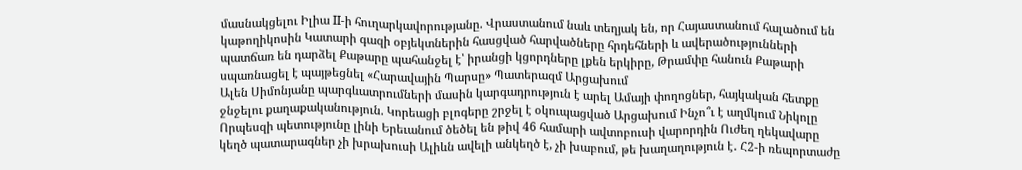մասնակցելու Իլիա II-ի հուղարկավորությանը. Վրաստանում նաև տեղյակ են, որ Հայաստանում հալածում են կաթողիկոսին Կատարի գազի օբյեկտներին հասցված հարվածները հրդեհների և ավերածությունների պատճառ են դարձել Քաթարը պահանջել է՝ իրանցի կցորդները լքեն երկիրը, Թրամփը հանուն Քաթարի սպառնացել է պայթեցնել «Հարավային Պարսը» Պատերազմ Արցախում
Ալեն Սիմոնյանը պարգևատրումների մասին կարգադրություն է արել Ամայի փողոցներ, հայկական հետքը ջնջելու քաղաքականություն. Կորեացի բլոգերը շրջել է օկուպացված Արցախում Ինչո՞ւ է աղմկում Նիկոլը Որպեսզի պետությունը լինի Երեւանում ծեծել են թիվ 46 համարի ավտոբուսի վարորդին Ուժեղ ղեկավարը կեղծ պատարագներ չի խրախուսի Ալիևն ավելի անկեղծ է, չի խաբում, թե խաղաղություն է․ Հ2-ի ռեպորտաժը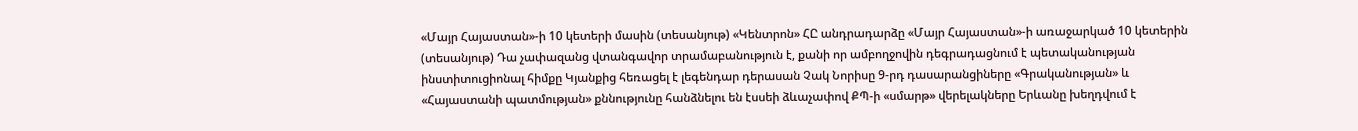«Մայր Հայաստան»-ի 10 կետերի մասին (տեսանյութ) «Կենտրոն» ՀԸ անդրադարձը «Մայր Հայաստան»-ի առաջարկած 10 կետերին (տեսանյութ) Դա չափազանց վտանգավոր տրամաբանություն է, քանի որ ամբողջովին դեգրադացնում է պետականության ինստիտուցիոնալ հիմքը Կյանքից հեռացել է լեգենդար դերասան Չակ Նորիսը 9-րդ դասարանցիները «Գրականության» և «Հայաստանի պատմության» քննությունը հանձնելու են էսսեի ձևաչափով ՔՊ-ի «սմարթ» վերելակները Երևանը խեղդվում է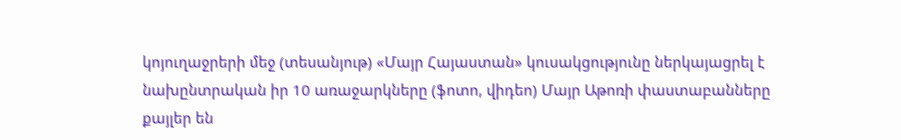կոյուղաջրերի մեջ (տեսանյութ) «Մայր Հայաստան» կուսակցությունը ներկայացրել է նախընտրական իր 10 առաջարկները (ֆոտո, վիդեո) Մայր Աթոռի փաստաբանները քայլեր են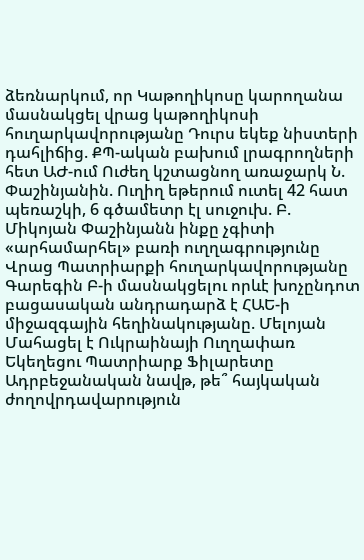ձեռնարկում, որ Կաթողիկոսը կարողանա մասնակցել վրաց կաթողիկոսի հուղարկավորությանը Դուրս եկեք նիստերի դահլիճից. ՔՊ-ական բախում լրագրողների հետ ԱԺ-ում Ուժեղ կշտացնող առաջարկ Ն. Փաշինյանին. Ուղիղ եթերում ուտել 42 հատ պեռաշկի, 6 գծամետր էլ սուջուխ. Բ. Միկոյան Փաշինյանն ինքը չգիտի «արհամարհել» բառի ուղղագրությունը Վրաց Պատրիարքի հուղարկավորությանը Գարեգին Բ-ի մասնակցելու որևէ խոչընդոտ բացասական անդրադարձ է ՀԱԵ-ի միջազգային հեղինակությանը. Մելոյան Մահացել է Ուկրաինայի Ուղղափառ Եկեղեցու Պատրիարք Ֆիլարետը Ադրբեջանական նավթ, թե՞ հայկական ժողովրդավարություն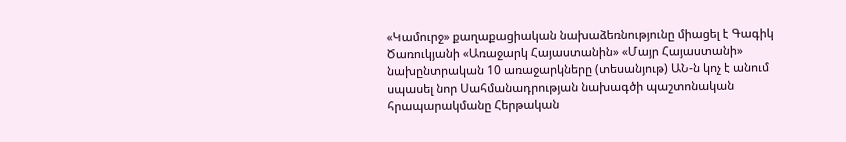«Կամուրջ» քաղաքացիական նախաձեռնությունը միացել է Գագիկ Ծառուկյանի «Առաջարկ Հայաստանին» «Մայր Հայաստանի» նախընտրական 10 առաջարկները (տեսանյութ) ԱՆ-ն կոչ է անում սպասել նոր Սահմանադրության նախագծի պաշտոնական հրապարակմանը Հերթական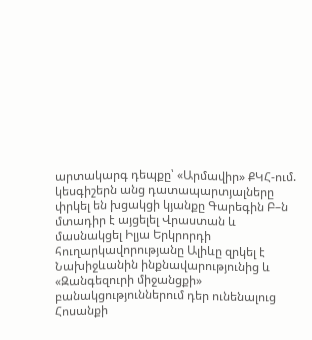արտակարգ դեպքը՝ «Արմավիր» ՔԿՀ-ում. կեսգիշերն անց դատապարտյալները փրկել են խցակցի կյանքը Գարեգին Բ–ն մտադիր է այցելել Վրաստան և մասնակցել Իլյա Երկրորդի հուղարկավորությանը Ալիևը զրկել է Նախիջևանին ինքնավարությունից և «Զանգեզուրի միջանցքի» բանակցություններում դեր ունենալուց Հոսանքի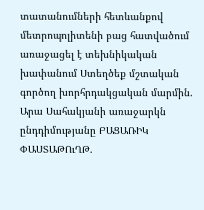տատանումների հետևանքով մետրոպոլիտենի բաց հատվածում առաջացել է տեխնիկական խափանում Ստեղծեք մշտական գործող խորհրդակցական մարմին. Արա Սահակյանի առաջարկն ընդդիմությանը ԲԱՑԱՌԻԿ ՓԱՍՏԱԹՈւՂԹ.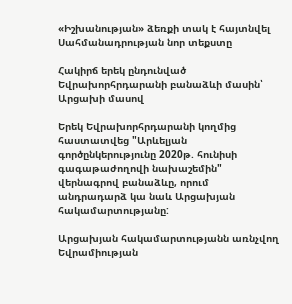«Իշխանության» ձեռքի տակ է հայտնվել Սահմանադրության նոր տեքստը

Հակիրճ երեկ ընդունված Եվրախորհրդարանի բանաձևի մասին՝ Արցախի մասով

Երեկ Եվրախորհրդարանի կողմից հաստատվեց "Արևելյան գործընկերությունը 2020թ. հունիսի գագաթաժողովի նախաշեմին" վերնագրով բանաձևը, որում անդրադարձ կա նաև Արցախյան հակամարտությանը:

Արցախյան հակամարտությանն առնչվող Եվրամիության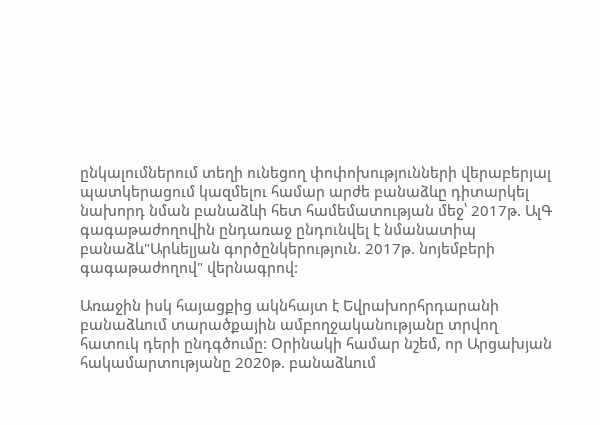ընկալումներում տեղի ունեցող փոփոխությունների վերաբերյալ պատկերացում կազմելու համար արժե բանաձևը դիտարկել նախորդ նման բանաձևի հետ համեմատության մեջ՝ 2017թ. ԱլԳ գագաթաժողովին ընդառաջ ընդունվել է նմանատիպ բանաձև"Արևելյան գործընկերություն. 2017թ. նոյեմբերի գագաթաժողով" վերնագրով:

Առաջին իսկ հայացքից ակնհայտ է Եվրախորհրդարանի բանաձևում տարածքային ամբողջականությանը տրվող հատուկ դերի ընդգծումը: Օրինակի համար նշեմ, որ Արցախյան հակամարտությանը 2020թ. բանաձևում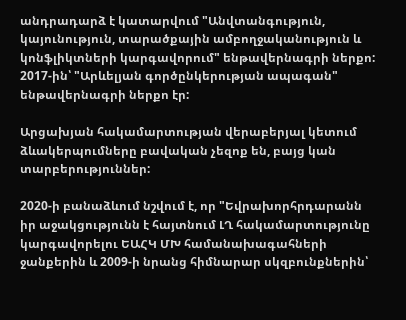անդրադարձ է կատարվում "Անվտանգություն, կայունություն, տարածքային ամբողջականություն և կոնֆլիկտների կարգավորում" ենթավերնագրի ներքո: 2017-ին՝ "Արևելյան գործընկերության ապագան" ենթավերնագրի ներքո էր:

Արցախյան հակամարտության վերաբերյալ կետում ձևակերպումները բավական չեզոք են, բայց կան տարբերություններ:

2020-ի բանաձևում նշվում է, որ "Եվրախորհրդարանն իր աջակցությունն է հայտնում ԼՂ հակամարտությունը կարգավորելու ԵԱՀԿ ՄԽ համանախագահների ջանքերին և 2009-ի նրանց հիմնարար սկզբունքներին՝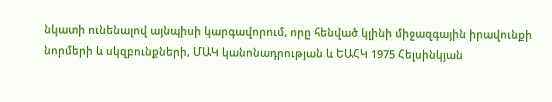նկատի ունենալով այնպիսի կարգավորում, որը հենված կլինի միջազգային իրավունքի նորմերի և սկզբունքների, ՄԱԿ կանոնադրության և ԵԱՀԿ 1975 Հելսինկյան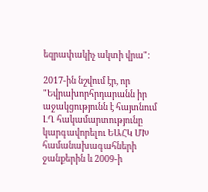եզրափակիչ ակտի վրա":

2017-ին նշվում էր, որ "Եվրախորհրդարանն իր աջակցությունն է հայտնում ԼՂ հակամարտությունը կարգավորելու ԵԱՀԿ ՄԽ համանախագահների ջանքերին և 2009-ի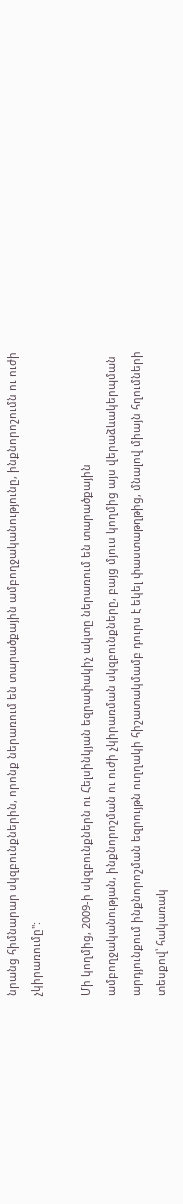նրանց հիմնարար սկզբունքներին, որոնք ներառում են տարածքային ամբողջականությունը, ինքնորոշումն ու ուժի չկիրառումը":

Մի կողմից, 2009-ի սկզբունքներն ու Հելսինկյան եզրափակիչ ակտը ներառում են տարածքային ամբողջականության, ինքնորոշման ու ուժի չկիրառման սկզբունքները, բայց մյուս կողմից այս վերաձևակերպման արդյունքում ինքնորոշման եզրույթն ուղղակի հիշատակմամբ դուրս է եկել փաստաթղթից, մնալով միայն հղումների տեսքով՝ հակառակ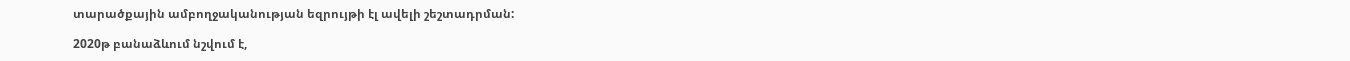տարածքային ամբողջականության եզրույթի էլ ավելի շեշտադրման:

2020թ բանաձևում նշվում է,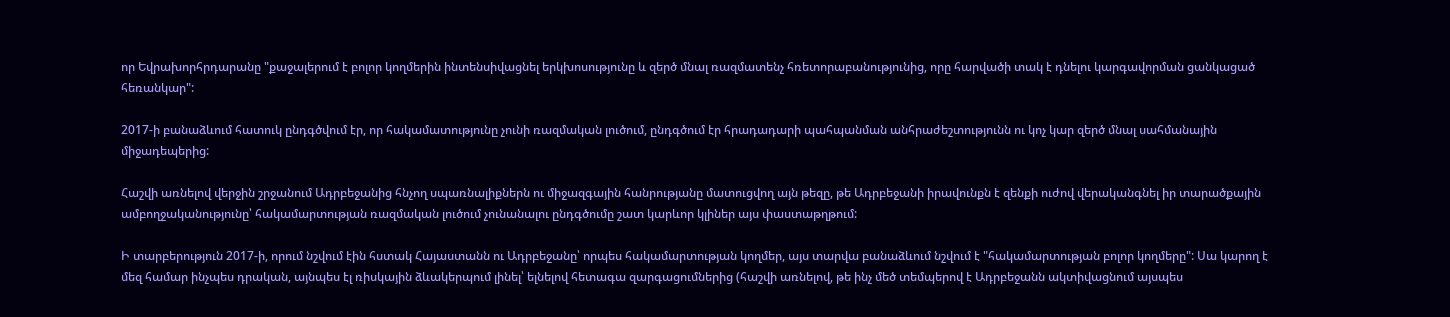որ Եվրախորհրդարանը "քաջալերում է բոլոր կողմերին ինտենսիվացնել երկխոսությունը և զերծ մնալ ռազմատենչ հռետորաբանությունից, որը հարվածի տակ է դնելու կարգավորման ցանկացած հեռանկար":

2017-ի բանաձևում հատուկ ընդգծվում էր, որ հակամատությունը չունի ռազմական լուծում, ընդգծում էր հրադադարի պահպանման անհրաժեշտությունն ու կոչ կար զերծ մնալ սահմանային միջադեպերից:

Հաշվի առնելով վերջին շրջանում Ադրբեջանից հնչող սպառնալիքներն ու միջազգային հանրությանը մատուցվող այն թեզը, թե Ադրբեջանի իրավունքն է զենքի ուժով վերականգնել իր տարածքային ամբողջականությունը՝ հակամարտության ռազմական լուծում չունանալու ընդգծումը շատ կարևոր կլիներ այս փաստաթղթում:

Ի տարբերություն 2017-ի, որում նշվում էին հստակ Հայաստանն ու Ադրբեջանը՝ որպես հակամարտության կողմեր, այս տարվա բանաձևում նշվում է "հակամարտության բոլոր կողմերը": Սա կարող է մեզ համար ինչպես դրական, այնպես էլ ռիսկային ձևակերպում լինել՝ ելնելով հետագա զարգացումներից (հաշվի առնելով, թե ինչ մեծ տեմպերով է Ադրբեջանն ակտիվացնում այսպես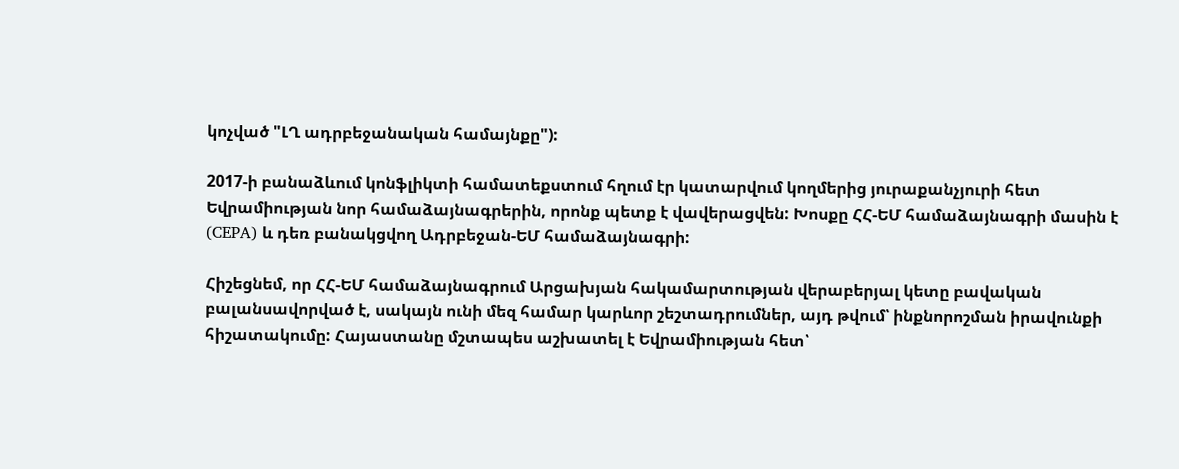կոչված "ԼՂ ադրբեջանական համայնքը"):

2017-ի բանաձևում կոնֆլիկտի համատեքստում հղում էր կատարվում կողմերից յուրաքանչյուրի հետ Եվրամիության նոր համաձայնագրերին, որոնք պետք է վավերացվեն: Խոսքը ՀՀ-ԵՄ համաձայնագրի մասին է (CEPA) և դեռ բանակցվող Ադրբեջան-ԵՄ համաձայնագրի:

Հիշեցնեմ, որ ՀՀ-ԵՄ համաձայնագրում Արցախյան հակամարտության վերաբերյալ կետը բավական բալանսավորված է, սակայն ունի մեզ համար կարևոր շեշտադրումներ, այդ թվում՝ ինքնորոշման իրավունքի հիշատակումը: Հայաստանը մշտապես աշխատել է Եվրամիության հետ՝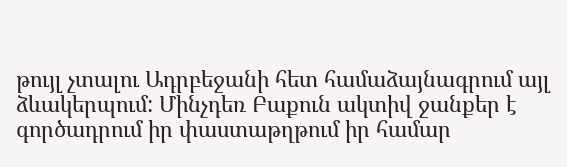թույլ չտալու Ադրբեջանի հետ համաձայնագրում այլ ձևակերպում: Մինչդեռ Բաքուն ակտիվ ջանքեր է գործադրում իր փաստաթղթում իր համար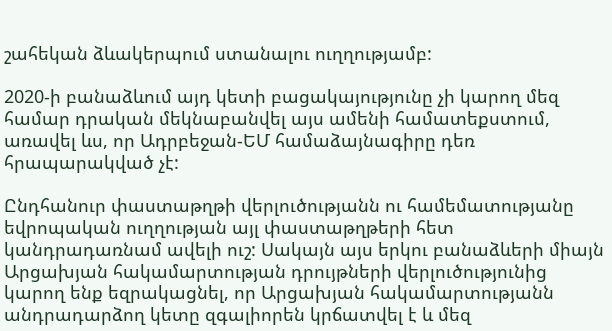շահեկան ձևակերպում ստանալու ուղղությամբ:

2020-ի բանաձևում այդ կետի բացակայությունը չի կարող մեզ համար դրական մեկնաբանվել այս ամենի համատեքստում, առավել ևս, որ Ադրբեջան-ԵՄ համաձայնագիրը դեռ հրապարակված չէ:

Ընդհանուր փաստաթղթի վերլուծությանն ու համեմատությանը եվրոպական ուղղության այլ փաստաթղթերի հետ կանդրադառնամ ավելի ուշ: Սակայն այս երկու բանաձևերի միայն Արցախյան հակամարտության դրույթների վերլուծությունից կարող ենք եզրակացնել, որ Արցախյան հակամարտությանն անդրադարձող կետը զգալիորեն կրճատվել է և մեզ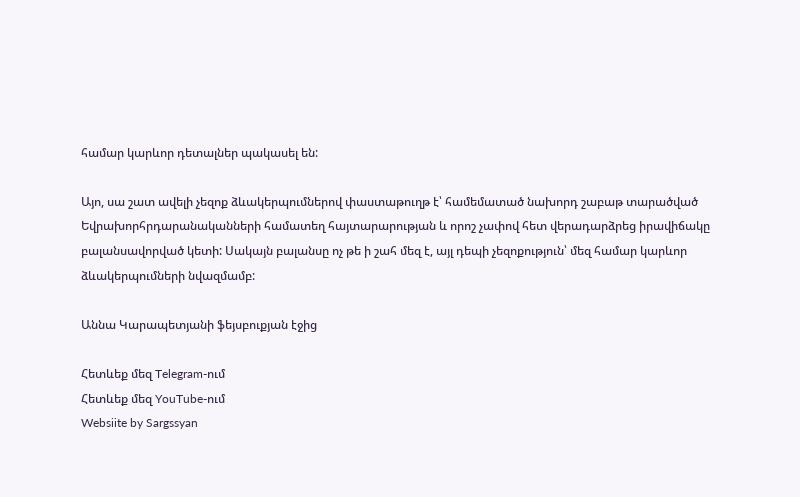համար կարևոր դետալներ պակասել են:

Այո, սա շատ ավելի չեզոք ձևակերպումներով փաստաթուղթ է՝ համեմատած նախորդ շաբաթ տարածված Եվրախորհրդարանականների համատեղ հայտարարության և որոշ չափով հետ վերադարձրեց իրավիճակը բալանսավորված կետի: Սակայն բալանսը ոչ թե ի շահ մեզ է, այլ դեպի չեզոքություն՝ մեզ համար կարևոր ձևակերպումների նվազմամբ:

Աննա Կարապետյանի ֆեյսբուքյան էջից

Հետևեք մեզ Telegram-ում
Հետևեք մեզ YouTube-ում
Websiite by Sargssyan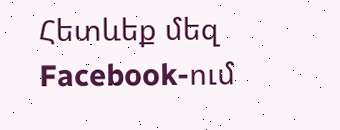Հետևեք մեզ Facebook-ում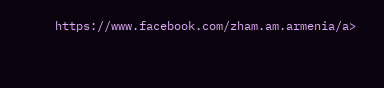https://www.facebook.com/zham.am.armenia/a>